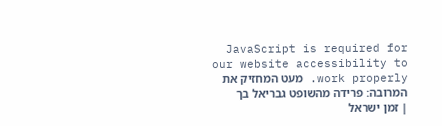JavaScript is required for our website accessibility to work properly. מעט המחזיק את המרובה: פרידה מהשופט גבריאל בך | זמן ישראל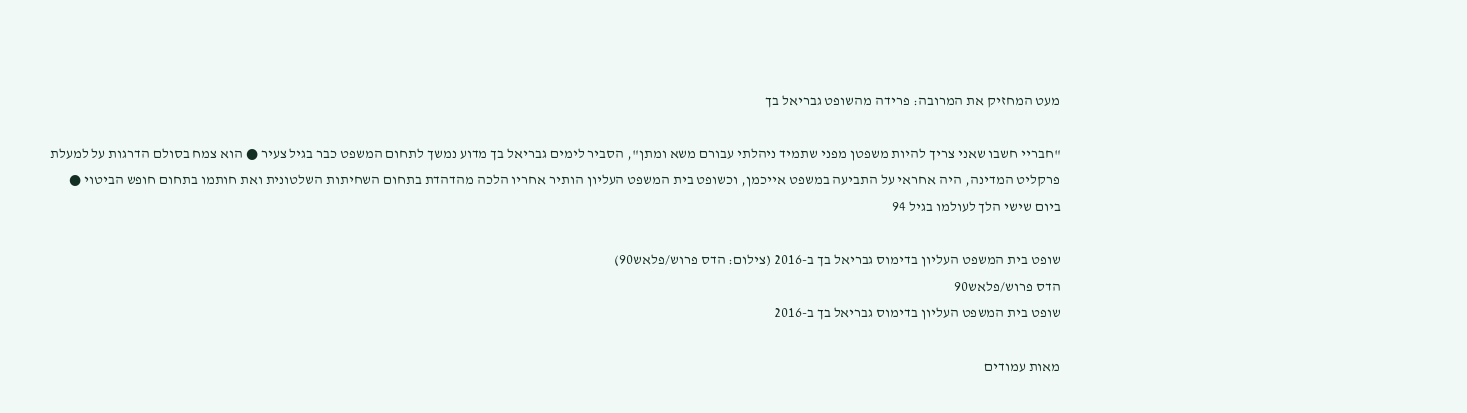מעט המחזיק את המרובה: פרידה מהשופט גבריאל בך

"חבריי חשבו שאני צריך להיות משפטן מפני שתמיד ניהלתי עבורם משא ומתן", הסביר לימים גבריאל בך מדוע נמשך לתחום המשפט כבר בגיל צעיר ● הוא צמח בסולם הדרגות על למעלת פרקליט המדינה, היה אחראי על התביעה במשפט אייכמן, וכשופט בית המשפט העליון הותיר אחריו הלכה מהדהדת בתחום השחיתות השלטונית ואת חותמו בתחום חופש הביטוי ● ביום שישי הלך לעולמו בגיל 94

שופט בית המשפט העליון בדימוס גבריאל בך ב-2016 (צילום: הדס פרוש/פלאש90)
הדס פרוש/פלאש90
שופט בית המשפט העליון בדימוס גבריאל בך ב-2016

מאות עמודים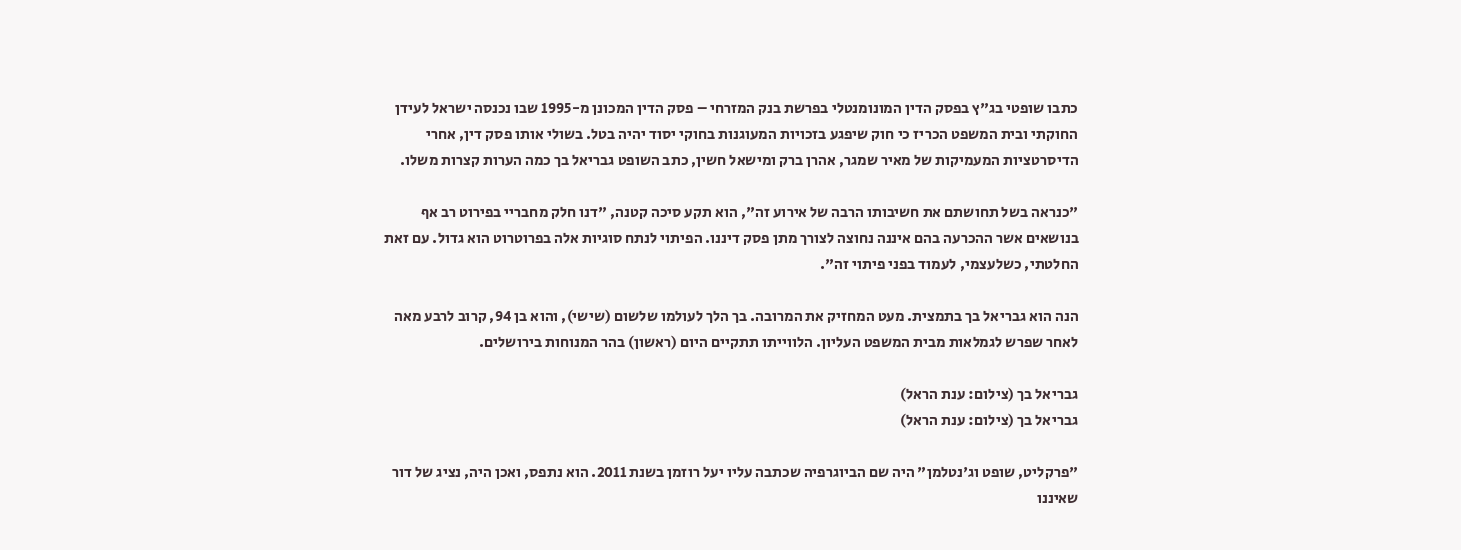כתבו שופטי בג"ץ בפסק הדין המונומנטלי בפרשת בנק המזרחי – פסק הדין המכונן מ-1995 שבו נכנסה ישראל לעידן החוקתי ובית המשפט הכריז כי חוק שיפגע בזכויות המעוגנות בחוקי יסוד יהיה בטל. בשולי אותו פסק דין, אחרי הדיסרטציות המעמיקות של מאיר שמגר, אהרן ברק ומישאל חשין, כתב השופט גבריאל בך כמה הערות קצרות משלו.

"כנראה בשל תחושתם את חשיבותו הרבה של אירוע זה", הוא תקע סיכה קטנה, "דנו חלק מחבריי בפירוט רב אף בנושאים אשר ההכרעה בהם איננה נחוצה לצורך מתן פסק דיננו. הפיתוי לנתח סוגיות אלה בפרוטרוט הוא גדול. עם זאת החלטתי, כשלעצמי, לעמוד בפני פיתוי זה".

הנה הוא גבריאל בך בתמצית. מעט המחזיק את המרובה. בך הלך לעולמו שלשום (שישי), והוא בן 94, קרוב לרבע מאה לאחר שפרש לגמלאות מבית המשפט העליון. הלווייתו תתקיים היום (ראשון) בהר המנוחות בירושלים.

גבריאל בך (צילום: ענת הראל)
גבריאל בך (צילום: ענת הראל)

"פרקליט, שופט וג'נטלמן" היה שם הביוגרפיה שכתבה עליו יעל רוזמן בשנת 2011. הוא נתפס, ואכן היה, נציג של דור שאיננו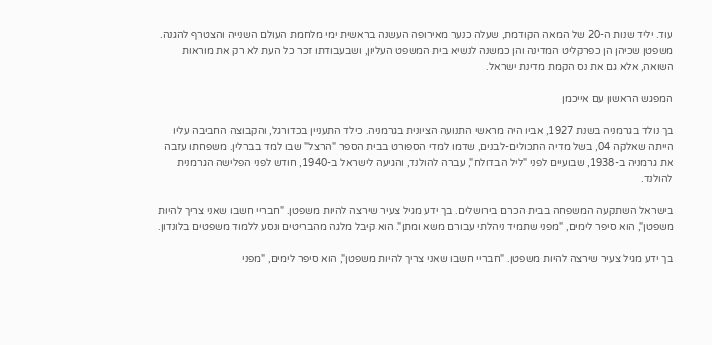עוד. יליד שנות ה-20 של המאה הקודמת, שעלה כנער מאירופה העשנה בראשית ימי מלחמת העולם השנייה והצטרף להגנה. משפטן שכיהן הן כפרקליט המדינה והן כמשנה לנשיא בית המשפט העליון, ושבעבודתו זכר כל העת לא רק את מוראות השואה, אלא גם את נס הקמת מדינת ישראל.

המפגש הראשון עם אייכמן

בך נולד בגרמניה בשנת 1927, אביו היה מראשי התנועה הציונית בגרמניה. כילד התעניין בכדורגל, והקבוצה החביבה עליו הייתה שאלקה 04, בשל מדיה התכולים-לבנים, שדמו למדי הספורט בבית הספר "הרצל" שבו למד בברלין. משפחתו עזבה את גרמניה ב-1938, שבועיים לפני "ליל הבדולח", עברה להולנד, והגיעה לישראל ב-1940, חודש לפני הפלישה הגרמנית להולנד.

בישראל השתקעה המשפחה בבית הכרם בירושלים. בך ידע מגיל צעיר שירצה להיות משפטן. "חבריי חשבו שאני צריך להיות משפטן", הוא סיפר לימים, "מפני שתמיד ניהלתי עבורם משא ומתן". הוא קיבל מלגה מהבריטים ונסע ללמוד משפטים בלונדון.

בך ידע מגיל צעיר שירצה להיות משפטן. "חבריי חשבו שאני צריך להיות משפטן", הוא סיפר לימים, "מפני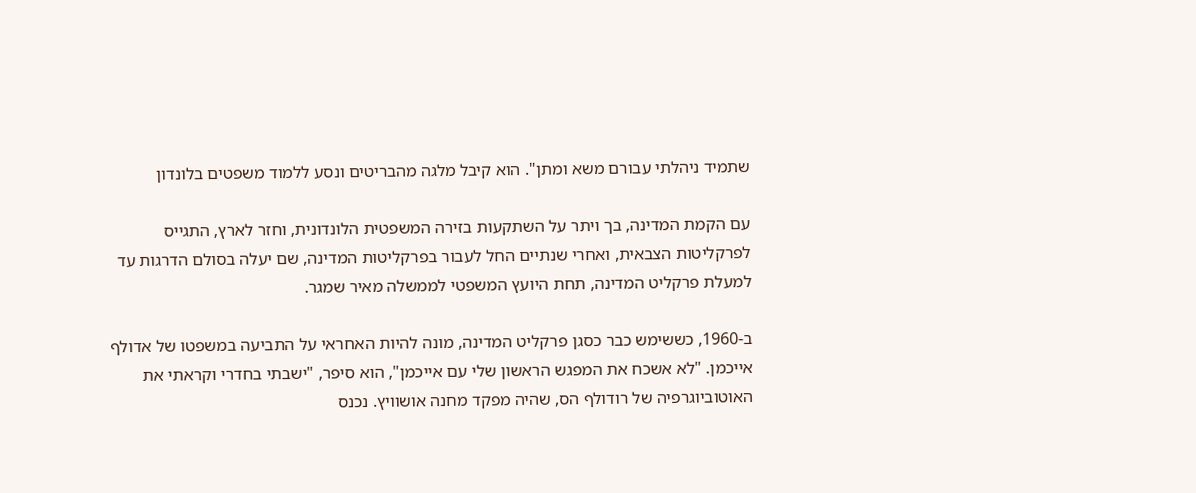שתמיד ניהלתי עבורם משא ומתן". הוא קיבל מלגה מהבריטים ונסע ללמוד משפטים בלונדון

עם הקמת המדינה, בך ויתר על השתקעות בזירה המשפטית הלונדונית, וחזר לארץ, התגייס לפרקליטות הצבאית, ואחרי שנתיים החל לעבור בפרקליטות המדינה, שם יעלה בסולם הדרגות עד למעלת פרקליט המדינה, תחת היועץ המשפטי לממשלה מאיר שמגר.

ב-1960, כששימש כבר כסגן פרקליט המדינה, מונה להיות האחראי על התביעה במשפטו של אדולף אייכמן. "לא אשכח את המפגש הראשון שלי עם אייכמן", הוא סיפר, "ישבתי בחדרי וקראתי את האוטוביוגרפיה של רודולף הס, שהיה מפקד מחנה אושוויץ. נכנס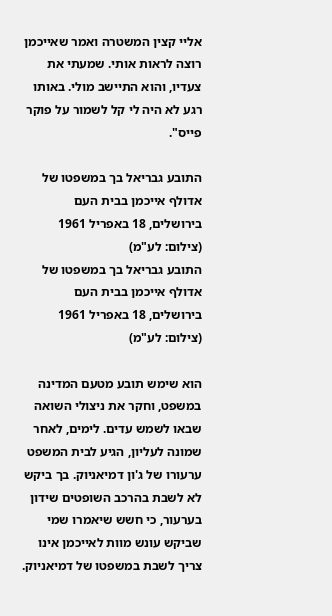אליי קצין המשטרה ואמר שאייכמן רוצה לראות אותי. שמעתי את צעדיו, והוא התיישב מולי. באותו רגע לא היה לי קל לשמור על פוקר פייס".

התובע גבריאל בך במשפטו של אדולף אייכמן בבית העם בירושלים, 18 באפריל 1961 (צילום: לע"מ)
התובע גבריאל בך במשפטו של אדולף אייכמן בבית העם בירושלים, 18 באפריל 1961 (צילום: לע"מ)

הוא שימש תובע מטעם המדינה במשפט, וחקר את ניצולי השואה שבאו לשמש עדים. לימים, לאחר שמונה לעליון, הגיע לבית המשפט ערעורו של ג'ון דמיאניוק. בך ביקש לא לשבת בהרכב השופטים שידון בערעור, כי חשש שיאמרו שמי שביקש עונש מוות לאייכמן אינו צריך לשבת במשפטו של דמיאניוק.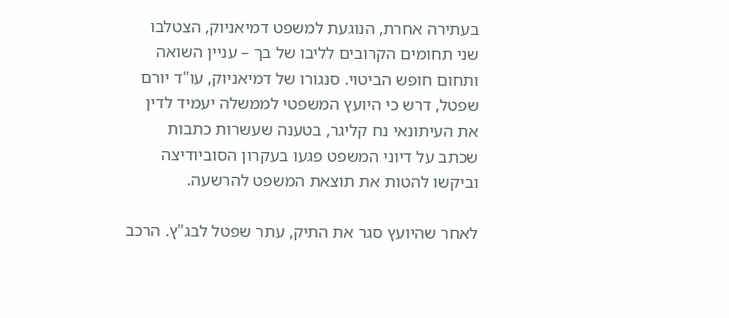בעתירה אחרת, הנוגעת למשפט דמיאניוק, הצטלבו שני תחומים הקרובים לליבו של בך – עניין השואה ותחום חופש הביטוי. סנגורו של דמיאניוק, עו"ד יורם שפטל, דרש כי היועץ המשפטי לממשלה יעמיד לדין את העיתונאי נח קליגר, בטענה שעשרות כתבות שכתב על דיוני המשפט פגעו בעקרון הסוביודיצה וביקשו להטות את תוצאת המשפט להרשעה.

לאחר שהיועץ סגר את התיק, עתר שפטל לבג"ץ. הרכב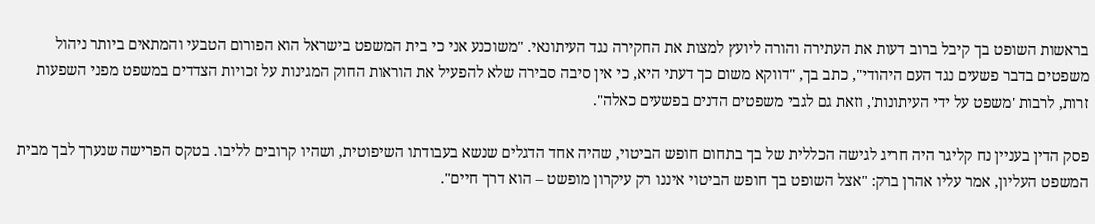בראשות השופט בך קיבל ברוב דעות את העתירה והורה ליועץ למצות את החקירה נגד העיתונאי. "משוכנע אני כי בית המשפט בישראל הוא הפורום הטבעי והמתאים ביותר ניהול משפטים בדבר פשעים נגד העם היהודי", כתב בך, "דווקא משום כך דעתי היא, כי אין סיבה סבירה שלא להפעיל את הוראות החוק המגינות על זכויות הצדדים במשפט מפני השפעות זרות, לרבות 'משפט על ידי העיתונות', וזאת גם לגבי משפטים הדנים בפשעים כאלה".

פסק הדין בעניין נח קליגר היה חריג לגישה הכללית של בך בתחום חופש הביטוי, שהיה אחד הדגלים שנשא בעבודתו השיפוטית, ושהיו קרובים לליבו. בטקס הפרישה שנערך לבך מבית המשפט העליון, אמר עליו אהרן ברק: "אצל השופט בך חופש הביטוי איננו רק עיקרון מופשט – הוא דרך חיים".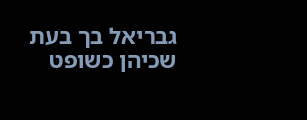גבריאל בך בעת שכיהן כשופט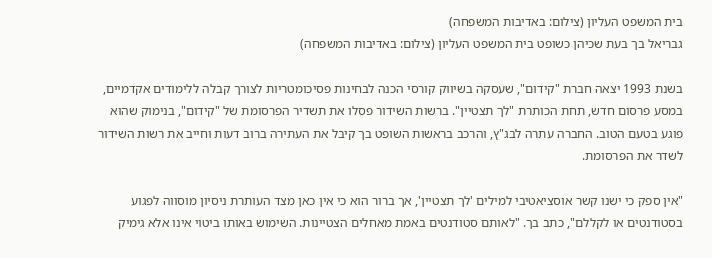בית המשפט העליון (צילום: באדיבות המשפחה)
גבריאל בך בעת שכיהן כשופט בית המשפט העליון (צילום: באדיבות המשפחה)

בשנת 1993 יצאה חברת "קידום", שעסקה בשיווק קורסי הכנה לבחינות פסיכומטריות לצורך קבלה ללימודים אקדמיים, במסע פרסום חדש, תחת הכותרת "לך תצטיין". ברשות השידור פסלו את תשדיר הפרסומת של "קידום", בנימוק שהוא פוגע בטעם הטוב. החברה עתרה לבג"ץ, והרכב בראשות השופט בך קיבל את העתירה ברוב דעות וחייב את רשות השידור לשדר את הפרסומת.

"אין ספק כי ישנו קשר אוסציאטיבי למילים 'לך תצטיין', אך ברור הוא כי אין כאן מצד העותרת ניסיון מוסווה לפגוע בסטודנטים או לקללם", כתב בך. "לאותם סטודנטים באמת מאחלים הצטיינות. השימוש באותו ביטוי אינו אלא גימיק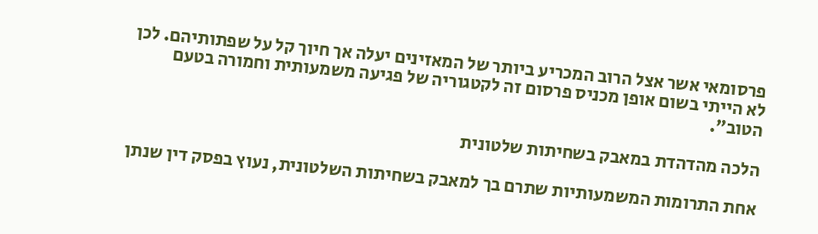פרסומאי אשר אצל הרוב המכריע ביותר של המאזינים יעלה אך חיוך קל על שפתותיהם. לכן לא הייתי בשום אופן מכניס פרסום זה לקטגוריה של פגיעה משמעותית וחמורה בטעם הטוב".

הלכה מהדהדת במאבק בשחיתות שלטונית

אחת התרומות המשמעותיות שתרם בך למאבק בשחיתות השלטונית, נעוץ בפסק דין שנתן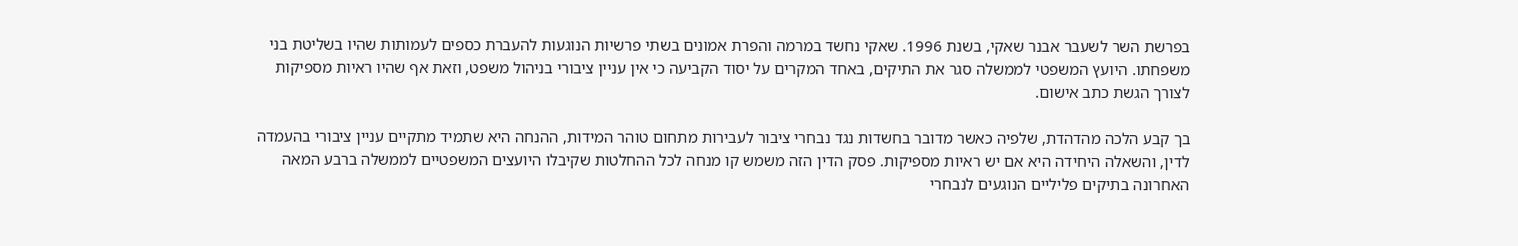בפרשת השר לשעבר אבנר שאקי, בשנת 1996. שאקי נחשד במרמה והפרת אמונים בשתי פרשיות הנוגעות להעברת כספים לעמותות שהיו בשליטת בני משפחתו. היועץ המשפטי לממשלה סגר את התיקים, באחד המקרים על יסוד הקביעה כי אין עניין ציבורי בניהול משפט, וזאת אף שהיו ראיות מספיקות לצורך הגשת כתב אישום.

בך קבע הלכה מהדהדת, שלפיה כאשר מדובר בחשדות נגד נבחרי ציבור לעבירות מתחום טוהר המידות, ההנחה היא שתמיד מתקיים עניין ציבורי בהעמדה לדין, והשאלה היחידה היא אם יש ראיות מספיקות. פסק הדין הזה משמש קו מנחה לכל ההחלטות שקיבלו היועצים המשפטיים לממשלה ברבע המאה האחרונה בתיקים פליליים הנוגעים לנבחרי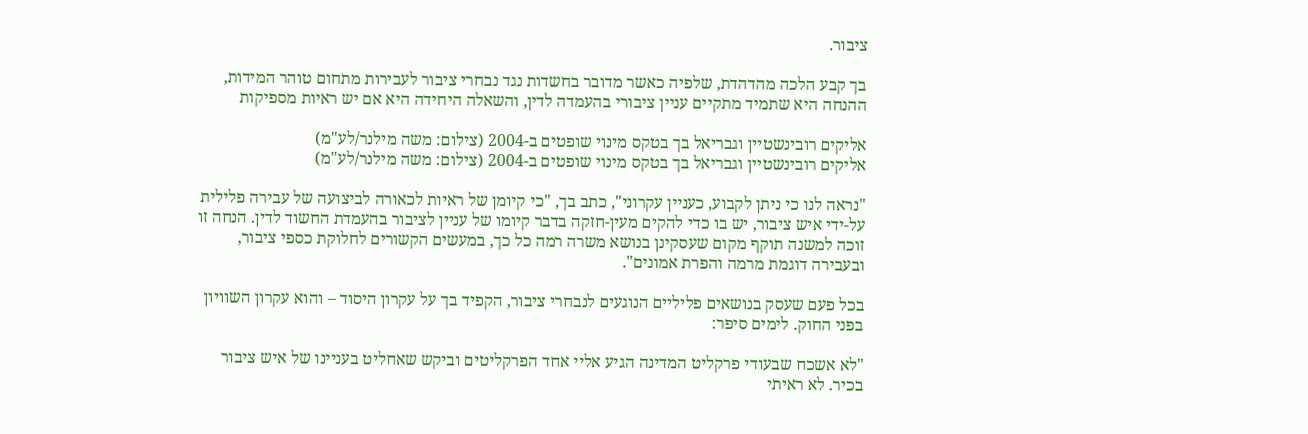ציבור.

בך קבע הלכה מהדהדת, שלפיה כאשר מדובר בחשדות נגד נבחרי ציבור לעבירות מתחום טוהר המידות, ההנחה היא שתמיד מתקיים עניין ציבורי בהעמדה לדין, והשאלה היחידה היא אם יש ראיות מספיקות

אליקים רובינשטיין וגבריאל בך בטקס מינוי שופטים ב-2004 (צילום: משה מילנר/לע"מ)
אליקים רובינשטיין וגבריאל בך בטקס מינוי שופטים ב-2004 (צילום: משה מילנר/לע"מ)

"נראה לנו כי ניתן לקבוע, כעניין עקרוני", כתב בך, "כי קיומן של ראיות לכאורה לביצועה של עבירה פלילית על-ידי איש ציבור, יש בו כדי להקים מעין-חזקה בדבר קיומו של עניין לציבור בהעמדת החשוד לדין. הנחה זו זוכה למשנה תוקף מקום שעסקינן בנושא משרה רמה כל כך, במעשים הקשורים לחלוקת כספי ציבור, ובעבירה דוגמת מרמה והפרת אמונים".

בכל פעם שעסק בנושאים פליליים הנוגעים לנבחרי ציבור, הקפיד בך על עקרון היסוד – והוא עקרון השוויון בפני החוק. לימים סיפר:

"לא אשכח שבעודי פרקליט המדינה הגיע אליי אחד הפרקליטים וביקש שאחליט בעניינו של איש ציבור בכיר. לא ראיתי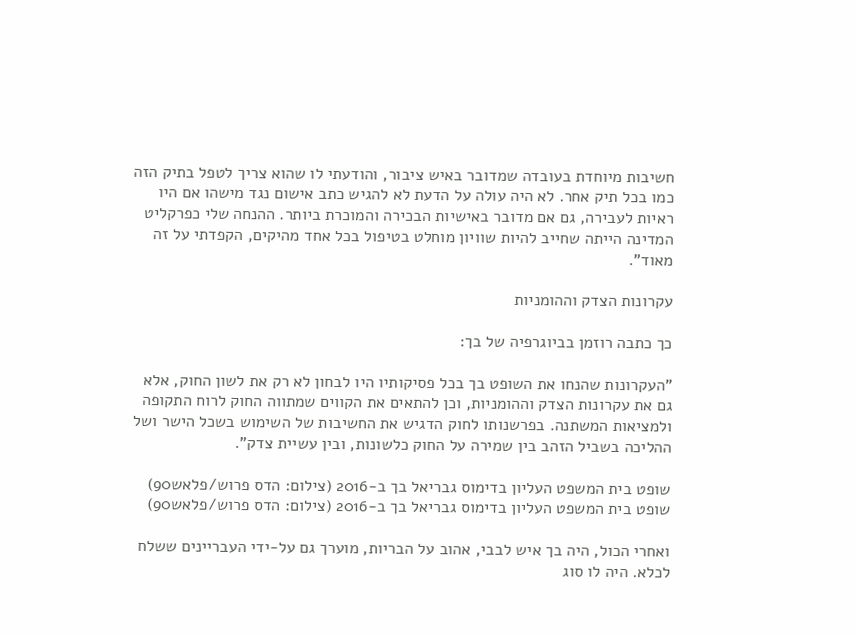חשיבות מיוחדת בעובדה שמדובר באיש ציבור, והודעתי לו שהוא צריך לטפל בתיק הזה כמו בכל תיק אחר. לא היה עולה על הדעת לא להגיש כתב אישום נגד מישהו אם היו ראיות לעבירה, גם אם מדובר באישיות הבכירה והמוכרת ביותר. ההנחה שלי כפרקליט המדינה הייתה שחייב להיות שוויון מוחלט בטיפול בכל אחד מהיקים, הקפדתי על זה מאוד".

עקרונות הצדק וההומניות

כך כתבה רוזמן בביוגרפיה של בך:

"העקרונות שהנחו את השופט בך בכל פסיקותיו היו לבחון לא רק את לשון החוק, אלא גם את עקרונות הצדק וההומניות, וכן להתאים את הקווים שמתווה החוק לרוח התקופה ולמציאות המשתנה. בפרשנותו לחוק הדגיש את החשיבות של השימוש בשכל הישר ושל ההליכה בשביל הזהב בין שמירה על החוק כלשונות, ובין עשיית צדק".

שופט בית המשפט העליון בדימוס גבריאל בך ב-2016 (צילום: הדס פרוש/פלאש90)
שופט בית המשפט העליון בדימוס גבריאל בך ב-2016 (צילום: הדס פרוש/פלאש90)

ואחרי הכול, היה בך איש לבבי, אהוב על הבריות, מוערך גם על-ידי העבריינים ששלח לכלא. היה לו סוג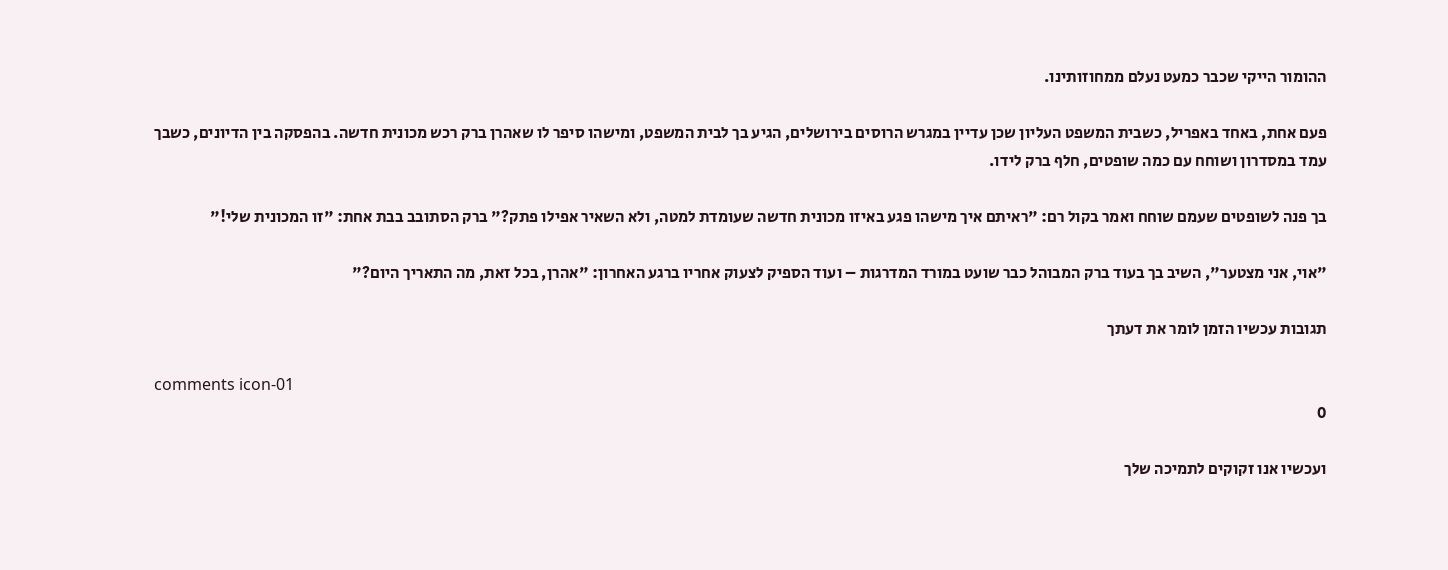ההומור הייקי שכבר כמעט נעלם ממחוזותינו.

פעם אחת, באחד באפריל, כשבית המשפט העליון שכן עדיין במגרש הרוסים בירושלים, הגיע בך לבית המשפט, ומישהו סיפר לו שאהרן ברק רכש מכונית חדשה. בהפסקה בין הדיונים, כשבך עמד במסדרון ושוחח עם כמה שופטים, חלף ברק לידו.

בך פנה לשופטים שעמם שוחח ואמר בקול רם: "ראיתם איך מישהו פגע באיזו מכונית חדשה שעומדת למטה, ולא השאיר אפילו פתק?" ברק הסתובב בבת אחת: "זו המכונית שלי!"

"אוי, אני מצטער", השיב בך בעוד ברק המבוהל כבר שועט במורד המדרגות – ועוד הספיק לצעוק אחריו ברגע האחרון: "אהרן, בכל זאת, מה התאריך היום?"

תגובות עכשיו הזמן לומר את דעתך

comments icon-01
0

ועכשיו אנו זקוקים לתמיכה שלך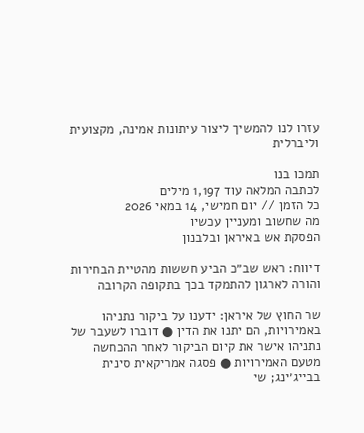עזרו לנו להמשיך ליצור עיתונות אמינה, מקצועית וליברלית

תמכו בנו
לכתבה המלאה עוד 1,197 מילים
כל הזמן // יום חמישי, 14 במאי 2026
מה שחשוב ומעניין עכשיו
הפסקת אש באיראן ובלבנון

דיווח: ראש שב״כ הביע חששות מהטיית הבחירות והורה לארגון להתמקד בכך בתקופה הקרובה

שר החוץ של איראן: ידענו על ביקור נתניהו באמירויות, הם יתנו את הדין ● דוברו לשעבר של נתניהו אישר את קיום הביקור לאחר ההכחשה מטעם האמירויות ● פסגה אמריקאית סינית בבייג׳ינג; שי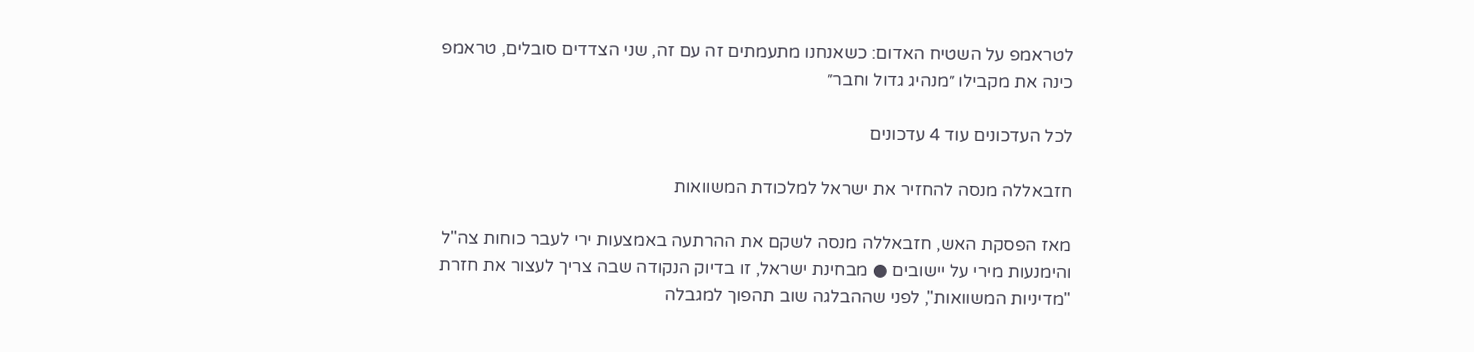לטראמפ על השטיח האדום: כשאנחנו מתעמתים זה עם זה, שני הצדדים סובלים, טראמפ כינה את מקבילו ״מנהיג גדול וחבר״

לכל העדכונים עוד 4 עדכונים

חזבאללה מנסה להחזיר את ישראל למלכודת המשוואות

מאז הפסקת האש, חזבאללה מנסה לשקם את ההרתעה באמצעות ירי לעבר כוחות צה"ל והימנעות מירי על יישובים ● מבחינת ישראל, זו בדיוק הנקודה שבה צריך לעצור את חזרת "מדיניות המשוואות", לפני שההבלגה שוב תהפוך למגבלה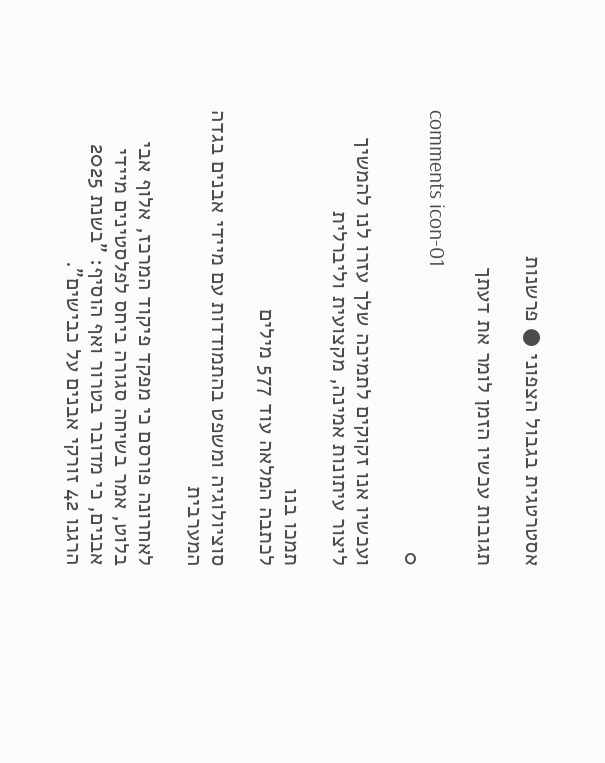אסטרטגית בגבול הצפוני ● פרשנות

תגובות עכשיו הזמן לומר את דעתך

comments icon-01
0

ועכשיו אנו זקוקים לתמיכה שלך עזרו לנו להמשיך ליצור עיתונות אמינה, מקצועית וליברלית

תמכו בנו
לכתבה המלאה עוד 577 מילים

סוציולוגיה ומשפט בהתמודדות עם מיידי אבנים בגדה המערבית

לאחרונה פורסם כי מפקד פיקוד המרכז, אלוף אבי בלוט, אמר בשיחה סגורה ביחס לפלסטינים מיידי אבנים, כי מדובר בטרור ואף הוסיף: "בשנת 2025 הרגנו 42 זורקי אבנים על כבישים".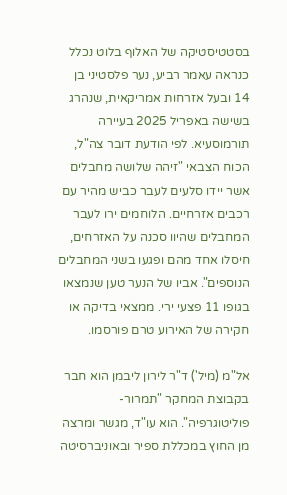בסטטיסטיקה של האלוף בלוט נכלל כנראה עאמר רביע, נער פלסטיני בן 14 ובעל אזרחות אמריקאית, שנהרג בשישה באפריל 2025 בעיירה תורמוסעיא. לפי הודעת דובר צה"ל, הכוח הצבאי "זיהה שלושה מחבלים אשר יידו סלעים לעבר כביש מהיר עם רכבים אזרחיים. הלוחמים ירו לעבר המחבלים שהיוו סכנה על האזרחים, חיסלו אחד מהם ופגעו בשני המחבלים הנוספים". אביו של הנער טען שנמצאו בגופו 11 פצעי ירי. ממצאי בדיקה או חקירה של האירוע טרם פורסמו.

אל"מ (מיל') ד"ר לירון ליבמן הוא חבר בקבוצת המחקר "תמרור-פוליטוגרפיה". הוא עו"ד, מגשר ומרצה מן החוץ במכללת ספיר ובאוניברסיטה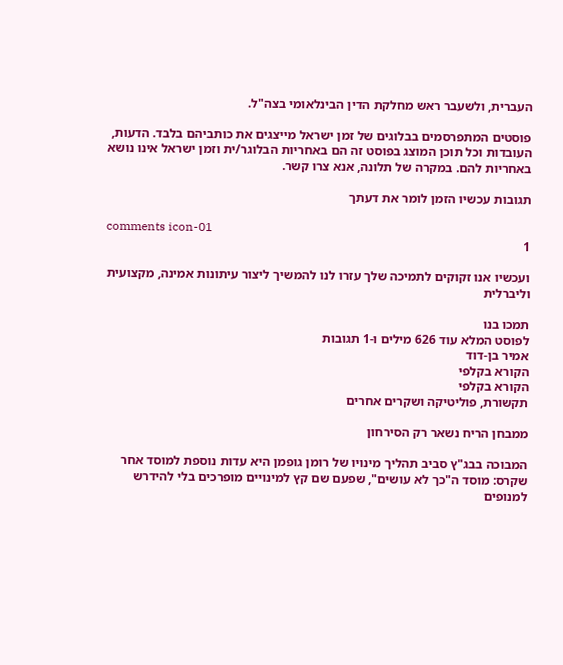העברית, ולשעבר ראש מחלקת הדין הבינלאומי בצה"ל.

פוסטים המתפרסמים בבלוגים של זמן ישראל מייצגים את כותביהם בלבד. הדעות, העובדות וכל תוכן המוצג בפוסט זה הם באחריות הבלוגר/ית וזמן ישראל אינו נושא באחריות להם. במקרה של תלונה, אנא צרו קשר.

תגובות עכשיו הזמן לומר את דעתך

comments icon-01
1

ועכשיו אנו זקוקים לתמיכה שלך עזרו לנו להמשיך ליצור עיתונות אמינה, מקצועית וליברלית

תמכו בנו
לפוסט המלא עוד 626 מילים ו-1 תגובות
אמיר בן-דוד
הקורא בקלפי
הקורא בקלפי
תקשורת, פוליטיקה ושקרים אחרים

ממבחן הריח נשאר רק הסירחון

המבוכה בבג"ץ סביב תהליך מינויו של רומן גופמן היא עדות נוספת למוסד אחר שקרס: מוסד ה"כך לא עושים", שפעם שם קץ למינויים מופרכים בלי להידרש למנופים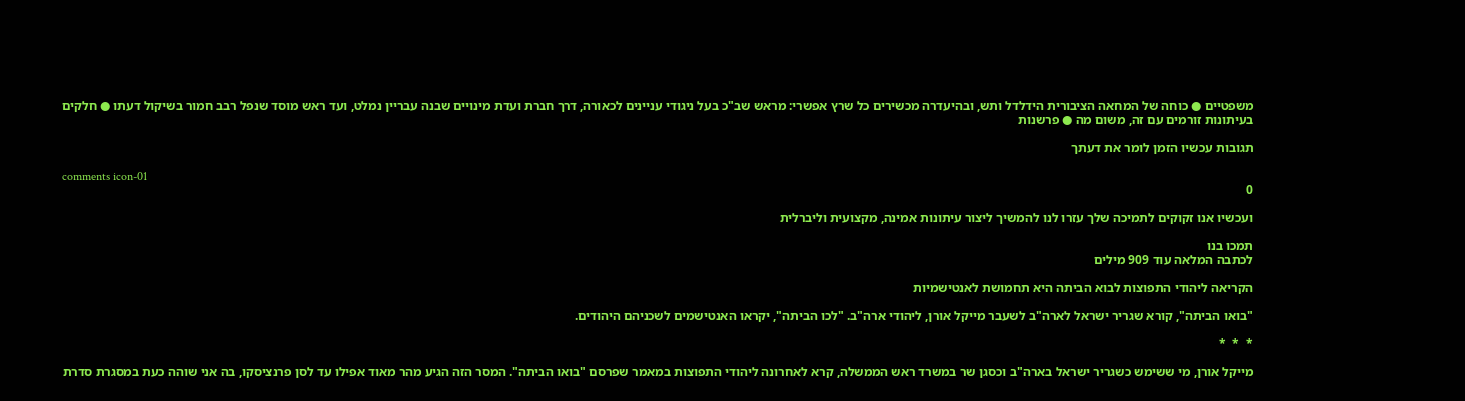משפטיים ● כוחה של המחאה הציבורית הידלדל ותש, ובהיעדרה מכשירים כל שרץ אפשרי: מראש שב"כ בעל ניגודי עניינים לכאורה, דרך חברת ועדת מינויים שבנה עבריין נמלט, ועד ראש מוסד שנפל רבב חמור בשיקול דעתו ● חלקים בעיתונות זורמים עם זה, משום מה ● פרשנות

תגובות עכשיו הזמן לומר את דעתך

comments icon-01
0

ועכשיו אנו זקוקים לתמיכה שלך עזרו לנו להמשיך ליצור עיתונות אמינה, מקצועית וליברלית

תמכו בנו
לכתבה המלאה עוד 909 מילים

הקריאה ליהודי התפוצות לבוא הביתה היא תחמושת לאנטישמיות

"בואו הביתה", קורא שגריר ישראל לארה"ב לשעבר מייקל אורן, ליהודי ארה"ב. "לכו הביתה", יקראו האנטישמים לשכניהם היהודים.

*  *  *

מייקל אורן, מי ששימש כשגריר ישראל בארה"ב וכסגן שר במשרד ראש הממשלה, קרא לאחרונה ליהודי התפוצות במאמר שפרסם "בואו הביתה". המסר הזה הגיע מהר מאוד אפילו עד לסן פרנציסקו, בה אני שוהה כעת במסגרת סדרת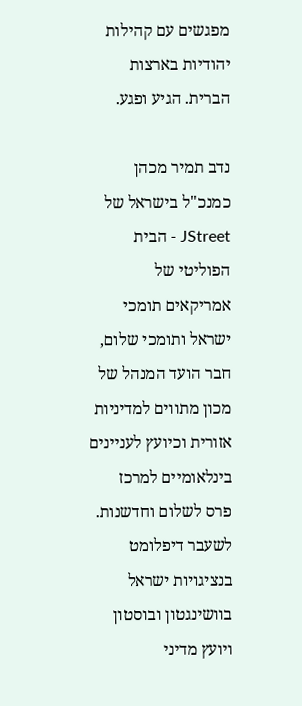מפגשים עם קהילות יהודיות בארצות הברית. הגיע ופגע.

נדב תמיר מכהן כמנכ"ל בישראל של JStreet - הבית הפוליטי של אמריקאים תומכי ישראל ותומכי שלום, חבר הועד המנהל של מכון מתווים למדיניות אזורית וכיועץ לעניינים בינלאומיים למרכז פרס לשלום וחדשנות. לשעבר דיפלומט בנציגויות ישראל בוושינגטון ובוסטון ויועץ מדיני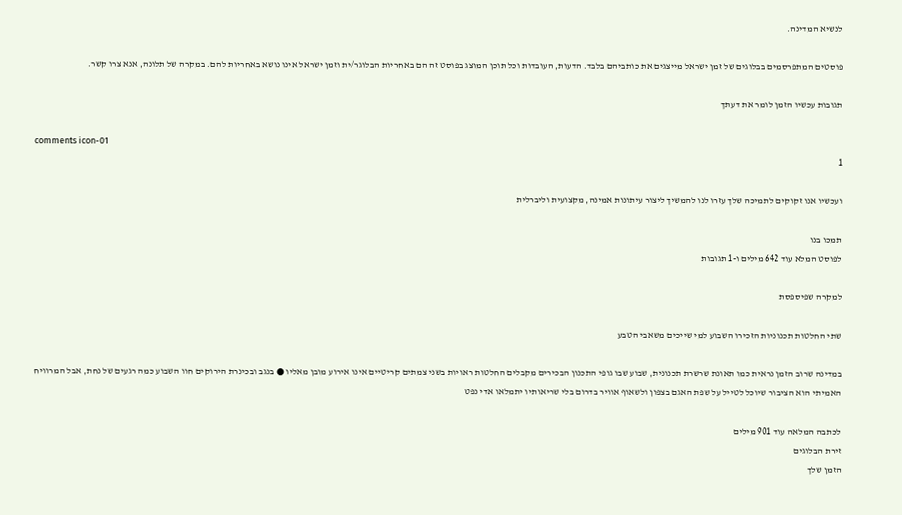לנשיא המדינה.

פוסטים המתפרסמים בבלוגים של זמן ישראל מייצגים את כותביהם בלבד. הדעות, העובדות וכל תוכן המוצג בפוסט זה הם באחריות הבלוגר/ית וזמן ישראל אינו נושא באחריות להם. במקרה של תלונה, אנא צרו קשר.

תגובות עכשיו הזמן לומר את דעתך

comments icon-01
1

ועכשיו אנו זקוקים לתמיכה שלך עזרו לנו להמשיך ליצור עיתונות אמינה, מקצועית וליברלית

תמכו בנו
לפוסט המלא עוד 642 מילים ו-1 תגובות

למקרה שפיספסת

שתי החלטות תכנוניות הזכירו השבוע למי שייכים משאבי הטבע

במדינה שרוב הזמן נראית כמו תאונת שרשרת תכנונית, שבוע שבו גופי התכנון הבכירים מקבלים החלטות ראויות בשני צמתים קריטיים אינו אירוע מובן מאליו ● בנגב ובכינרת הירוקים חוו השבוע כמה רגעים של נחת, אבל המרוויח האמיתי הוא הציבור שיוכל לטייל על שפת האגם בצפון ולשאוף אוויר בדרום בלי שריאותיו יתמלאו אדי נפט

לכתבה המלאה עוד 901 מילים
זירת הבלוגים
הזמן שלך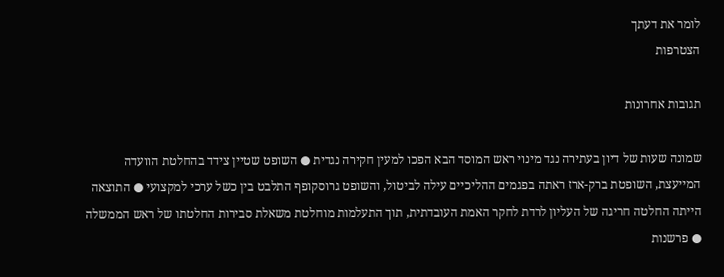לומר את דעתך
הצטרפות

תגובות אחרונות

שמונה שעות של דיון בעתירה נגד מינוי ראש המוסד הבא הפכו למעין חקירה נגדית ● השופט שטיין צידד בהחלטת הוועדה המייעצת, השופטת ברק-ארז ראתה בפגמים ההליכיים עילה לביטול, והשופט גרוסקופף התלבט בין כשל ערכי למקצועי ● התוצאה הייתה החלטה חריגה של העליון לרדת לחקר האמת העובדתית, תוך התעלמות מוחלטת משאלת סבירות החלטתו של ראש הממשלה ● פרשנות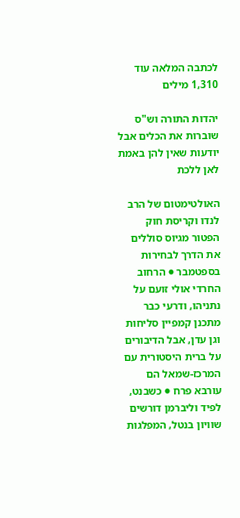לכתבה המלאה עוד 1,310 מילים

יהדות התורה וש"ס שוברות את הכלים אבל יודעות שאין להן באמת לאן ללכת

האולטימטום של הרב לנדו וקריסת חוק הפטור מגיוס סוללים את הדרך לבחירות בספטמבר ● הרחוב החרדי אולי זועם על נתניהו, ודרעי כבר מתכנן קמפיין סליחות וגן עדן, אבל הדיבורים על ברית היסטורית עם המרכז-שמאל הם עורבא פרח ● כשבנט, לפיד וליברמן דורשים שוויון בנטל, המפלגות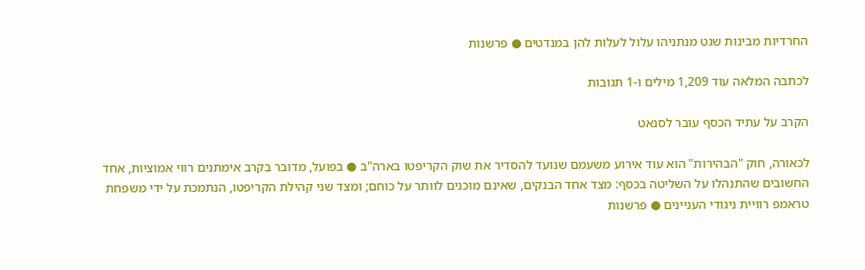החרדיות מבינות שגט מנתניהו עלול לעלות להן במנדטים ● פרשנות

לכתבה המלאה עוד 1,209 מילים ו-1 תגובות

הקרב על עתיד הכסף עובר לסנאט

לכאורה, חוק "הבהירות" הוא עוד אירוע משעמם שנועד להסדיר את שוק הקריפטו בארה"ב ● בפועל, מדובר בקרב אימתנים רווי אמוציות, אחד החשובים שהתנהלו על השליטה בכסף: מצד אחד הבנקים, שאינם מוכנים לוותר על כוחם; ומצד שני קהילת הקריפטו, הנתמכת על ידי משפחת טראמפ רוויית ניגודי העניינים ● פרשנות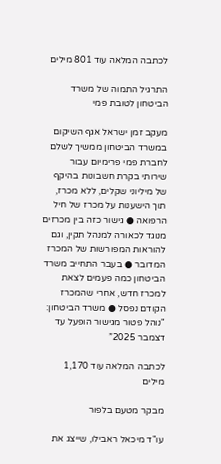לכתבה המלאה עוד 801 מילים

התרגיל התמוה של משרד הביטחון לטובת פמי

מעקב זמן ישראל אגף השיקום במשרד הביטחון ממשיך לשלם לחברת פמי פרימיום עבור שירותי בקרת חשבונות בהיקף של מיליוני שקלים, ללא מכרז, תוך הישענות על מכרז של חיל הרפואה ● גישור כזה בין מכרזים מנוגד לכאורה למנהל תקין, וגם להוראות המפורשות של המכרז המדובר ● בעבר התחייב משרד הביטחון כמה פעמים לצאת למכרז חדש, אחרי שהמכרז הקודם נפסל ● משרד הביטחון: "נוהל פטור מגישור הופעל עד דצמבר 2025”

לכתבה המלאה עוד 1,170 מילים

מבקר מטעם בלפור

עו"ד מיכאל ראבילו, שייצג את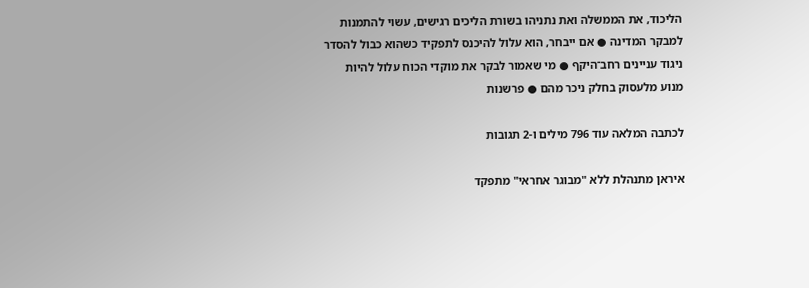הליכוד, את הממשלה ואת נתניהו בשורת הליכים רגישים, עשוי להתמנות למבקר המדינה ● אם ייבחר, הוא עלול להיכנס לתפקיד כשהוא כבול להסדר ניגוד עניינים רחב־היקף ● מי שאמור לבקר את מוקדי הכוח עלול להיות מנוע מלעסוק בחלק ניכר מהם ● פרשנות

לכתבה המלאה עוד 796 מילים ו-2 תגובות

איראן מתנהלת ללא "מבוגר אחראי" מתפקד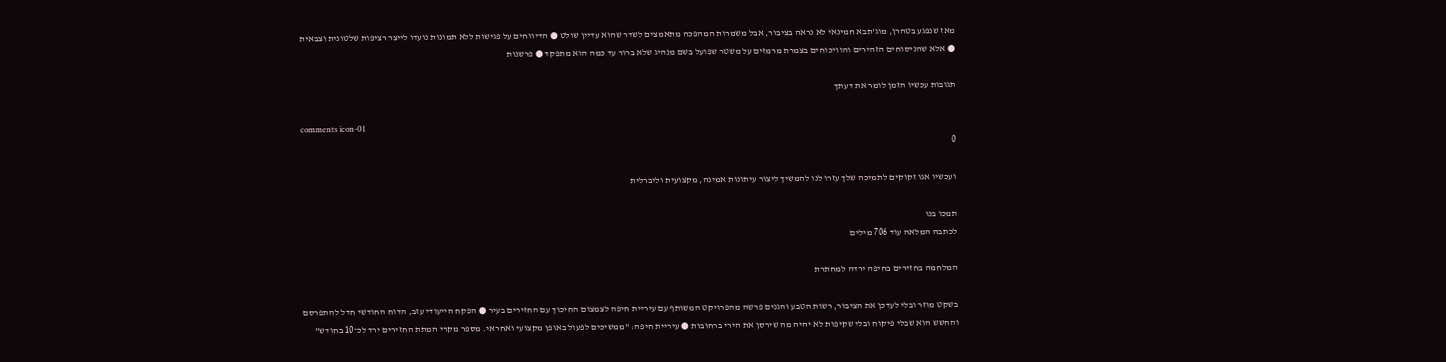מאז שנפגע בטהרן, מוג'תבא חמינאי לא נראה בציבור, אבל משמרות המהפכה מתאמצים לשדר שהוא עדיין שולט ● הדיווחים על פגישות ללא תמונות נועדו לייצר רציפות שלטונית וצבאית ● אלא שהניסוחים הזהירים והוויכוחים בצמרת מרמזים על משטר שפועל בשם מנהיג שלא ברור עד כמה הוא מתפקד ● פרשנות

תגובות עכשיו הזמן לומר את דעתך

comments icon-01
0

ועכשיו אנו זקוקים לתמיכה שלך עזרו לנו להמשיך ליצור עיתונות אמינה, מקצועית וליברלית

תמכו בנו
לכתבה המלאה עוד 706 מילים

המלחמה בחזירים בחיפה ירדה למחתרת

בשקט מוזר ובלי לעדכן את הציבור, רשות הטבע והגנים פרשה מהפרויקט המשותף עם עיריית חיפה לצמצום החיכוך עם החזירים בעיר ● הפקח הייעודי עזב, הדוח החודשי חדל להתפרסם והחשש הוא שבלי פיקוח ובלי שקיפות לא יהיה מה שירסן את הירי ברחובות ● עיריית חיפה: "ממשיכים לפעול באופן מקצועי ואחראי. מספר מקרי המתת החזירים ירד לכ־10 בחודש"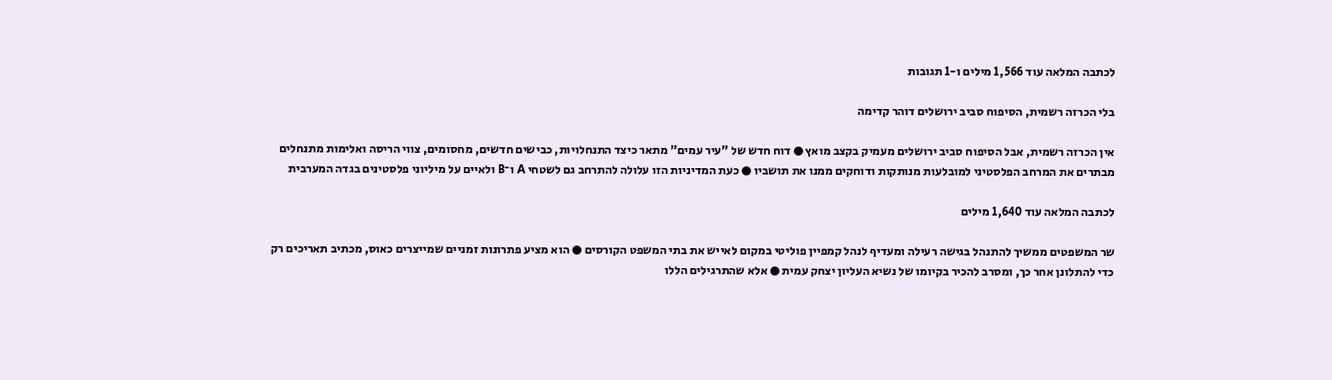לכתבה המלאה עוד 1,566 מילים ו-1 תגובות

בלי הכרזה רשמית, הסיפוח סביב ירושלים דוהר קדימה

אין הכרזה רשמית, אבל הסיפוח סביב ירושלים מעמיק בקצב מואץ ● דוח חדש של "עיר עמים" מתאר כיצד התנחלויות, כבישים חדשים, מחסומים, צווי הריסה ואלימות מתנחלים מבתרים את המרחב הפלסטיני למובלעות מנותקות ודוחקים ממנו את תושביו ● כעת המדיניות הזו עלולה להתרחב גם לשטחי A ו־B ולאיים על מיליוני פלסטינים בגדה המערבית

לכתבה המלאה עוד 1,640 מילים

שר המשפטים ממשיך להתנהל בגישה רעילה ומעדיף לנהל קמפיין פוליטי במקום לאייש את בתי המשפט הקורסים ● הוא מציע פתרונות זמניים שמייצרים כאוס, מכתיב תאריכים רק כדי להתלונן אחר כך, ומסרב להכיר בקיומו של נשיא העליון יצחק עמית ● אלא שהתרגילים הללו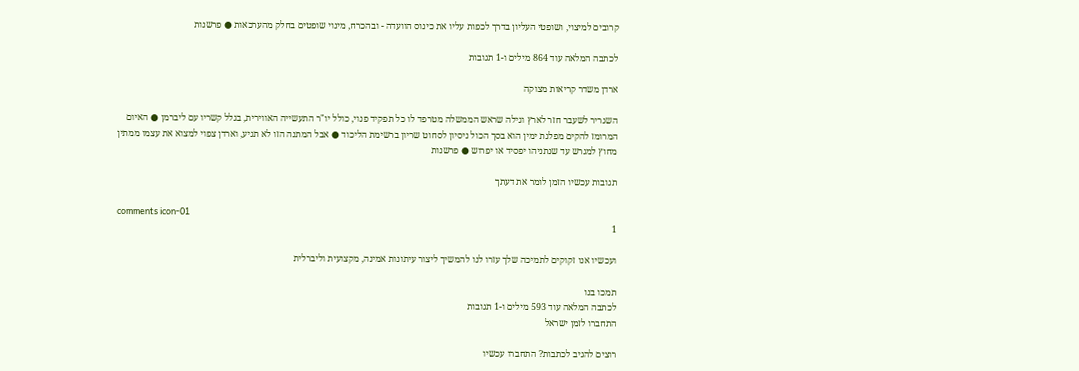קרובים למיצוי, ושופטי העליון בדרך לכפות עליו את כינוס הוועדה - ובהכרח, מינוי שופטים בחלק מהערכאות ● פרשנות

לכתבה המלאה עוד 864 מילים ו-1 תגובות

ארדן משדר קריאות מצוקה

השגריר לשעבר חזר לארץ וגילה שראש הממשלה מטרפד לו כל תפקיד פנוי, כולל יו"ר התעשייה האווירית, בגלל קשריו עם ליברמן ● האיום המרומז להקים מפלגת ימין הוא בסך הכול ניסיון לסחוט שריון ברשימת הליכוד ● אבל המתנה הזו לא תגיע, וארדן צפוי למצוא את עצמו ממתין מחוץ למגרש עד שנתניהו יפסיד או יפרוש ● פרשנות

תגובות עכשיו הזמן לומר את דעתך

comments icon-01
1

ועכשיו אנו זקוקים לתמיכה שלך עזרו לנו להמשיך ליצור עיתונות אמינה, מקצועית וליברלית

תמכו בנו
לכתבה המלאה עוד 593 מילים ו-1 תגובות
התחברו לזמן ישראל

רוצים להגיב לכתבות? התחברו עכשיו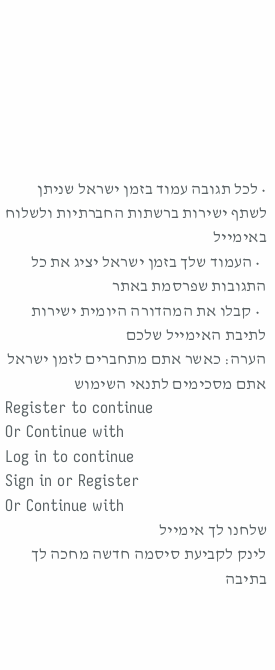• לכל תגובה עמוד בזמן ישראל שניתן לשתף ישירות ברשתות החברתיות ולשלוח באימייל
  • העמוד שלך בזמן ישראל יציג את כל התגובות שפרסמת באתר
  • קבלו את המהדורה היומית ישירות לתיבת האימייל שלכם
הערה: כאשר אתם מתחברים לזמן ישראל אתם מסכימים לתנאי השימוש
Register to continue
Or Continue with
Log in to continue
Sign in or Register
Or Continue with
שלחנו לך אימייל
לינק לקביעת סיסמה חדשה מחכה לך בתיבה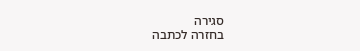סגירה
בחזרה לכתבה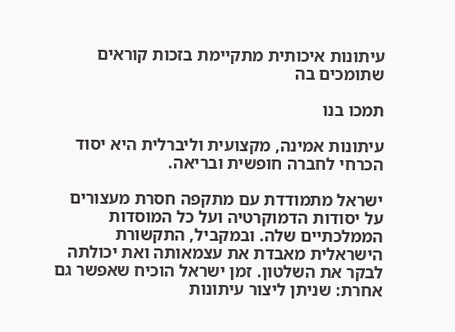עיתונות איכותית מתקיימת בזכות קוראים שתומכים בה

תמכו בנו

עיתונות אמינה, מקצועית וליברלית היא יסוד הכרחי לחברה חופשית ובריאה.

ישראל מתמודדת עם מתקפה חסרת מעצורים על יסודות הדמוקרטיה ועל כל המוסדות הממלכתיים שלה. ובמקביל, התקשורת הישראלית מאבדת את עצמאותה ואת יכולתה לבקר את השלטון. זמן ישראל הוכיח שאפשר גם אחרת: שניתן ליצור עיתונות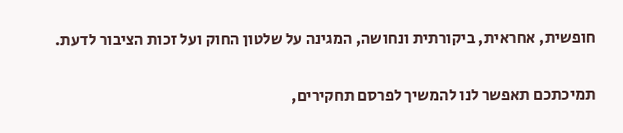חופשית, אחראית, ביקורתית ונחושה, המגינה על שלטון החוק ועל זכות הציבור לדעת.

תמיכתכם תאפשר לנו להמשיך לפרסם תחקירים,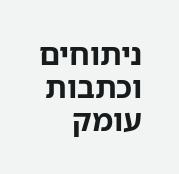ניתוחים וכתבות עומק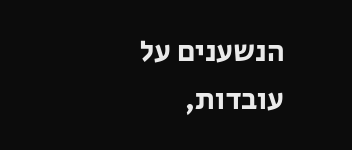הנשענים על עובדות,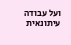ועל עבודה עיתונאית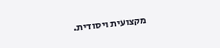מקצועית ויסודית.